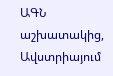ԱԳՆ աշխատակից, Ավստրիայում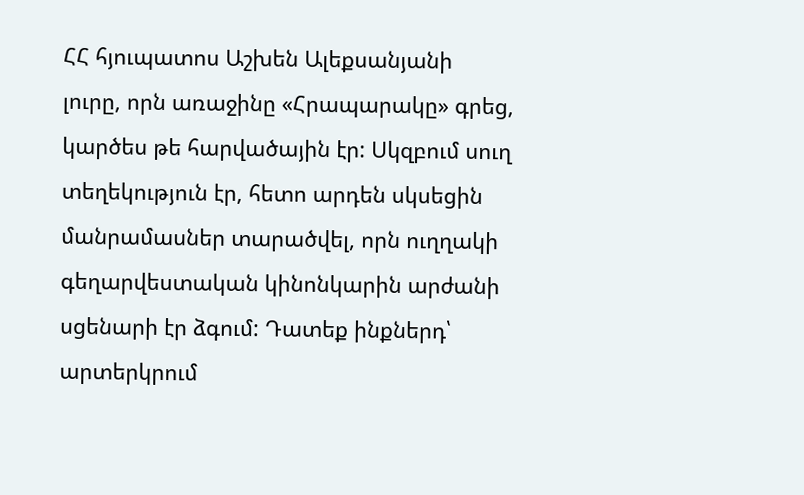ՀՀ հյուպատոս Աշխեն Ալեքսանյանի լուրը, որն առաջինը «Հրապարակը» գրեց, կարծես թե հարվածային էր: Սկզբում սուղ տեղեկություն էր, հետո արդեն սկսեցին մանրամասներ տարածվել, որն ուղղակի գեղարվեստական կինոնկարին արժանի սցենարի էր ձգում: Դատեք ինքներդ՝ արտերկրում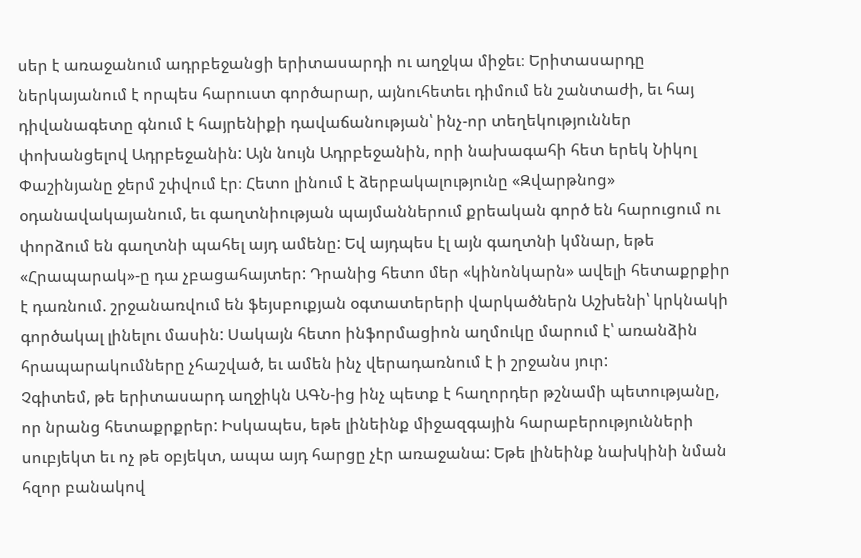սեր է առաջանում ադրբեջանցի երիտասարդի ու աղջկա միջեւ։ Երիտասարդը ներկայանում է որպես հարուստ գործարար, այնուհետեւ դիմում են շանտաժի, եւ հայ դիվանագետը գնում է հայրենիքի դավաճանության՝ ինչ-որ տեղեկություններ փոխանցելով Ադրբեջանին: Այն նույն Ադրբեջանին, որի նախագահի հետ երեկ Նիկոլ Փաշինյանը ջերմ շփվում էր։ Հետո լինում է ձերբակալությունը «Զվարթնոց» օդանավակայանում, եւ գաղտնիության պայմաններում քրեական գործ են հարուցում ու փորձում են գաղտնի պահել այդ ամենը: Եվ այդպես էլ այն գաղտնի կմնար, եթե «Հրապարակ»-ը դա չբացահայտեր: Դրանից հետո մեր «կինոնկարն» ավելի հետաքրքիր է դառնում. շրջանառվում են ֆեյսբուքյան օգտատերերի վարկածներն Աշխենի՝ կրկնակի գործակալ լինելու մասին: Սակայն հետո ինֆորմացիոն աղմուկը մարում է՝ առանձին հրապարակումները չհաշված, եւ ամեն ինչ վերադառնում է ի շրջանս յուր:
Չգիտեմ, թե երիտասարդ աղջիկն ԱԳՆ-ից ինչ պետք է հաղորդեր թշնամի պետությանը, որ նրանց հետաքրքրեր: Իսկապես, եթե լինեինք միջազգային հարաբերությունների սուբյեկտ եւ ոչ թե օբյեկտ, ապա այդ հարցը չէր առաջանա: Եթե լինեինք նախկինի նման հզոր բանակով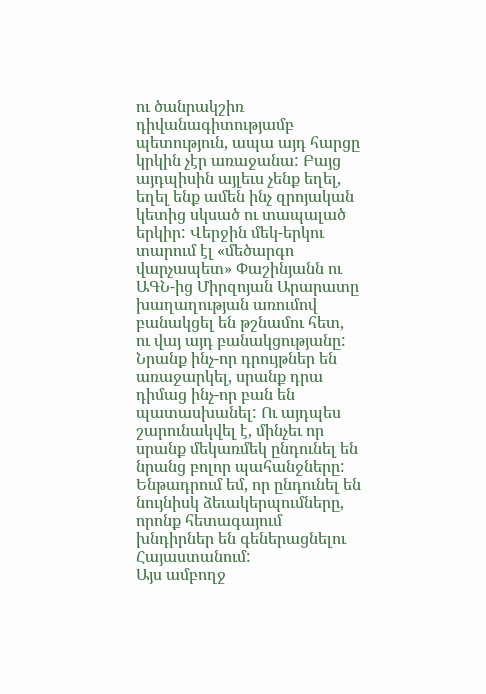ու ծանրակշիռ դիվանագիտությամբ պետություն, ապա այդ հարցը կրկին չէր առաջանա: Բայց այդպիսին այլեւս չենք եղել, եղել ենք ամեն ինչ զրոյական կետից սկսած ու տապալած երկիր: Վերջին մեկ-երկու տարում էլ «մեծարգո վարչապետ» Փաշինյանն ու ԱԳՆ-ից Միրզոյան Արարատը խաղաղության առումով բանակցել են թշնամու հետ, ու վայ այդ բանակցությանը: Նրանք ինչ-որ դրույթներ են առաջարկել, սրանք դրա դիմաց ինչ-որ բան են պատասխանել: Ու այդպես շարունակվել է, մինչեւ որ սրանք մեկառմեկ ընդունել են նրանց բոլոր պահանջները: Ենթադրում եմ, որ ընդունել են նույնիսկ ձեւակերպումները, որոնք հետագայում խնդիրներ են գեներացնելու Հայաստանում:
Այս ամբողջ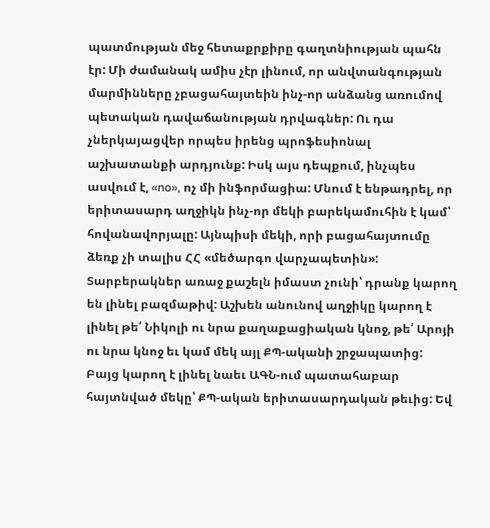պատմության մեջ հետաքրքիրը գաղտնիության պահն էր: Մի ժամանակ ամիս չէր լինում, որ անվտանգության մարմինները չբացահայտեին ինչ-որ անձանց առումով պետական դավաճանության դրվագներ: Ու դա չներկայացվեր որպես իրենց պրոֆեսիոնալ աշխատանքի արդյունք: Իսկ այս դեպքում, ինչպես ասվում է, «no», ոչ մի ինֆորմացիա: Մնում է ենթադրել, որ երիտասարդ աղջիկն ինչ-որ մեկի բարեկամուհին է կամ՝ հովանավորյալը: Այնպիսի մեկի, որի բացահայտումը ձեռք չի տալիս ՀՀ «մեծարգո վարչապետին»: Տարբերակներ առաջ քաշելն իմաստ չունի՝ դրանք կարող են լինել բազմաթիվ: Աշխեն անունով աղջիկը կարող է լինել թե՛ Նիկոլի ու նրա քաղաքացիական կնոջ, թե՛ Արոյի ու նրա կնոջ եւ կամ մեկ այլ ՔՊ-ականի շրջապատից: Բայց կարող է լինել նաեւ ԱԳՆ-ում պատահաբար հայտնված մեկը՝ ՔՊ-ական երիտասարդական թեւից: Եվ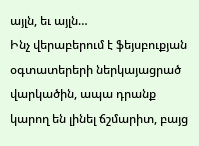այլն, եւ այլն…
Ինչ վերաբերում է ֆեյսբուքյան օգտատերերի ներկայացրած վարկածին, ապա դրանք կարող են լինել ճշմարիտ, բայց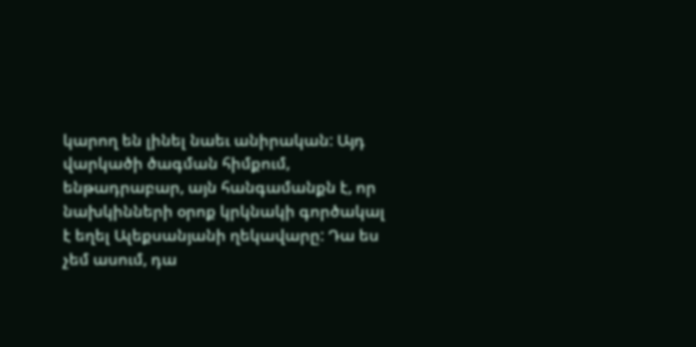կարող են լինել նաեւ անիրական: Այդ վարկածի ծագման հիմքում, ենթադրաբար, այն հանգամանքն է, որ նախկինների օրոք կրկնակի գործակալ է եղել Ալեքսանյանի ղեկավարը: Դա ես չեմ ասում, դա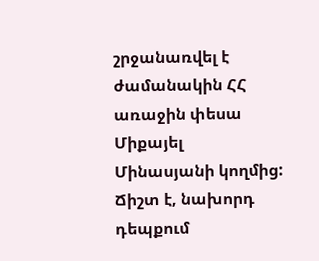շրջանառվել է ժամանակին ՀՀ առաջին փեսա Միքայել Մինասյանի կողմից: Ճիշտ է, նախորդ դեպքում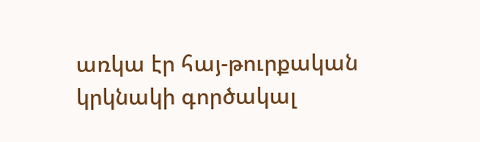առկա էր հայ-թուրքական կրկնակի գործակալ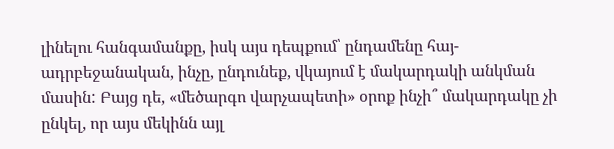լինելու հանգամանքը, իսկ այս դեպքում՝ ընդամենը հայ-ադրբեջանական, ինչը, ընդունեք, վկայում է մակարդակի անկման մասին: Բայց դե, «մեծարգո վարչապետի» օրոք ինչի՞ մակարդակը չի ընկել, որ այս մեկինն այլ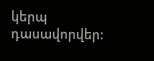կերպ դասավորվեր: